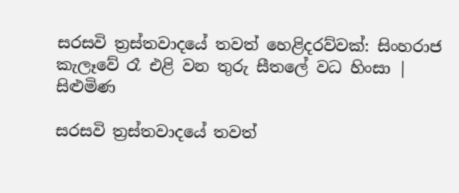සරසවි ත්‍රස්තවාදයේ තවත් හෙළිදරව්වක්: සිංහරාජ කැලෑවේ රෑ එළි වන තුරු සීතලේ වධ හිංසා | සිළුමිණ

සරසවි ත්‍රස්තවාදයේ තවත්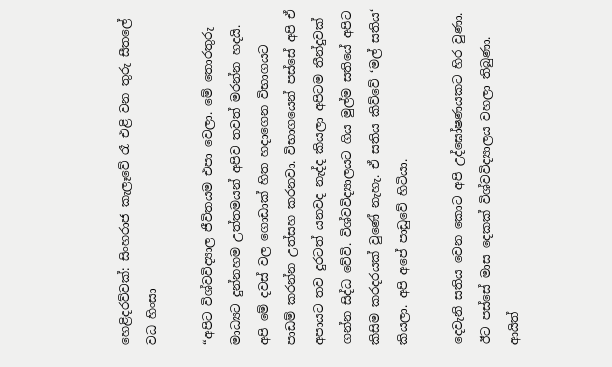හෙළිදරව්වක්: සිංහරාජ කැලෑවේ රෑ එළි වන තුරු සීතලේ වධ හිංසා

“අපිට විශ්වවිද්‍යාල ජීවිතයම එපා වෙලා. මේ තොරතුරු මාධ්‍යට දුන්නහම උත්තමයන් අපිව තවත් මරන්න හදයි. අපි මේ දවස් වල ගොඩාක් හිත හදාගෙන විභාගයට පාඩම් කරන්න උත්සහ කරනවා. විභාගයෙන් පස්සේ අපි ඒ අපායට තව දුරටත් යනවද නැද්ද කියලා අපිටම තීන්දුවක් ගන්න සිද්ධ වේවි. විශ්වවිද්‍යාලයට ගිය මුල්ම සතියේ අපිට කිසිම කරදරයක් වුණේ නැහැ. ඒ සතිය කිව්වේ ‘මල් සතිය‘ කියලා. අපි අපේ පාඩුවේ හිටියා.

දෙවැනි සතිය වෙන කොට අපි උද්ඝෝෂණයකට හිර වුණා. ඊට පස්සේ මාස දෙකක් විශ්වවිද්‍යාලය වහලා තිබුණා. ආයිත්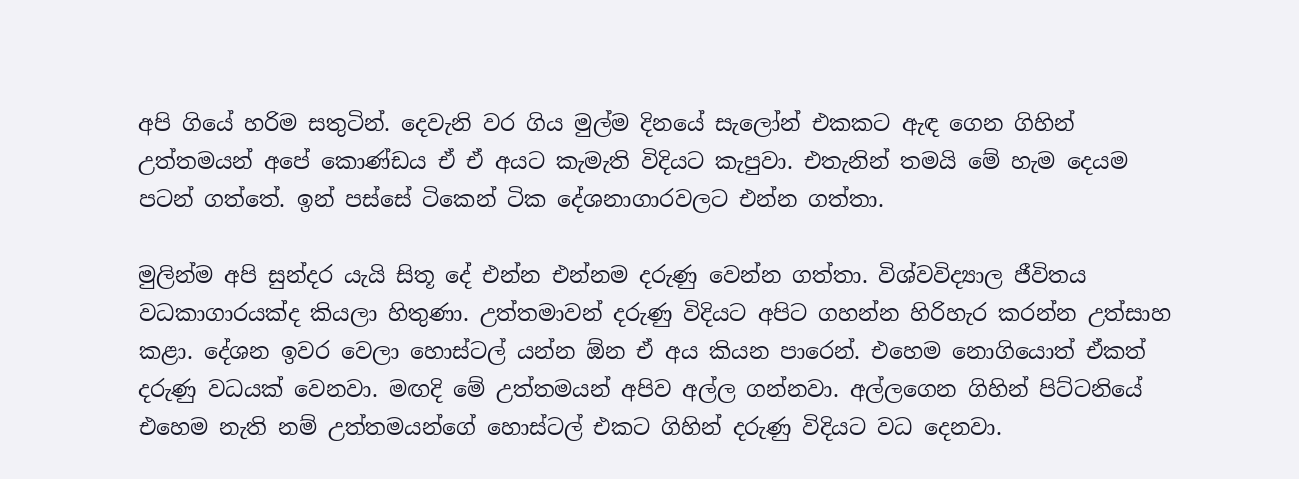අපි ගියේ හරිම සතුටින්. දෙවැනි වර ගිය මුල්ම දිනයේ සැලෝන් එකකට ඇඳ ගෙන ගිහින් උත්තමයන් අපේ කොණ්ඩය ඒ ඒ අයට කැමැති විදියට කැපුවා. එතැනින් තමයි මේ හැම දෙයම පටන් ගත්තේ. ඉන් පස්සේ ටිකෙන් ටික දේශනාගාරවලට එන්න ගත්තා.

මුලින්ම අපි සුන්දර යැයි සිතූ දේ එන්න එන්නම දරුණු වෙන්න ගත්තා. විශ්වවිද්‍යාල ජීවිතය වධකාගාරයක්ද කියලා හිතුණා. උත්තමාවන් දරුණු විදියට අපිට ගහන්න හිරිහැර කරන්න උත්සාහ කළා. දේශන ඉවර වෙලා හොස්ටල් යන්න ඕන ඒ අය කියන පාරෙන්. එහෙම නොගියොත් ඒකත් දරුණු වධයක් වෙනවා. මඟදි මේ උත්තමයන් අපිව අල්ල ගන්නවා. අල්ලගෙන ගිහින් පිට්ටනියේ එහෙම නැති නම් උත්තමයන්ගේ හොස්ටල් එකට ගිහින් දරුණු විදියට වධ දෙනවා.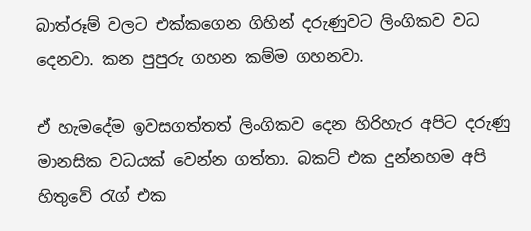බාත්රූම් වලට එක්කගෙන ගිහින් දරුණුවට ලිංගිකව වධ දෙනවා. කන පුපුරු ගහන කම්ම ගහනවා.

ඒ හැමදේම ඉවසගත්තත් ලිංගිකව දෙන හිරිහැර අපිට දරුණු මානසික වධයක් වෙන්න ගත්තා. බකට් එක දුන්නහම අපි හිතුවේ රැග් එක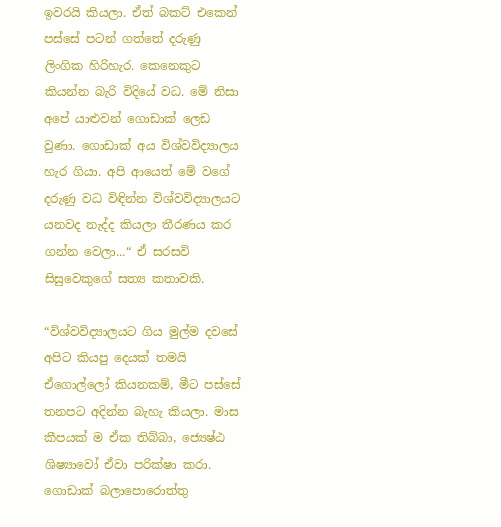ඉවරයි කියලා. ඒත් බකට් එකෙන් පස්සේ පටන් ගත්තේ දරුණු ලිංගික හිරිහැර. කෙනෙකුට කියන්න බැරි විදියේ වධ. මේ නිසා අපේ යාළුවන් ගොඩාක් ලෙඩ වුණා. ගොඩාක් අය විශ්වවිද්‍යාලය හැර ගියා. අපි ආයෙත් මේ වගේ දරුණු වධ විඳින්න විශ්වවිද්‍යාලයට යනවද නැද්ද කියලා තීරණය කර ගන්න වෙලා...“ ඒ සරසවි සිසුවෙකුගේ සත්‍ය කතාවකි.

“විශ්වවිද්‍යාලයට ගිය මුල්ම දවසේ අපිට කියපු දෙයක් තමයි ඒගොල්ලෝ කියනකම්, මීට පස්සේ තනපට අදින්න බැහැ කියලා. මාස කීපයක් ම ඒක තිබ්බා, ජ්‍යෙෂ්ඨ ශිෂ්‍යාවෝ ඒවා පරික්ෂා කරා. ගොඩාක් බලාපොරොත්තු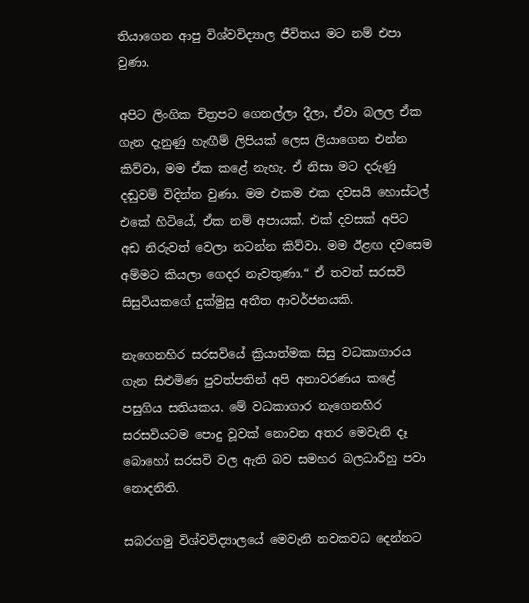තියාගෙන ආපු විශ්වවිද්‍යාල ජීවිතය මට නම් එපා වුණා.

අපිට ලිංගික චිත්‍රපට ගෙනල්ලා දීලා, ඒවා බලල ඒක ගැන දැනුණු හැඟීම් ලිපියක් ලෙස ලියාගෙන එන්න කිව්වා, මම ඒක කළේ නැහැ. ඒ නිසා මට දරුණු දඬුවම් විදින්න වුණා. මම එකම එක දවසයි හොස්ටල් එකේ හිටියේ, ඒක නම් අපායක්. එක් දවසක් අපිට අඩ නිරුවත් වෙලා නටන්න කිව්වා. මම ඊළඟ දවසෙම අම්මට කියලා ගෙදර නැවතුණා.“ ඒ තවත් සරසවි සිසුවියකගේ දුක්මුසු අතීත ආවර්ජනයකි.

නැගෙනහිර සරසවියේ ක්‍රියාත්මක සිසු වධකාගාරය ගැන සිළුමිණ පුවත්පතින් අපි අනාවරණය කළේ පසුගිය සතියකය. මේ වධකාගාර නැගෙනහිර සරසවියටම පොදු වූවක් නොවන අතර මෙවැනි දෑ බොහෝ සරසවි වල ඇති බව සමහර බලධාරීහු පවා නොදනිති.

සබරගමු විශ්වවිද්‍යාලයේ මෙවැනි නවකවධ දෙන්නට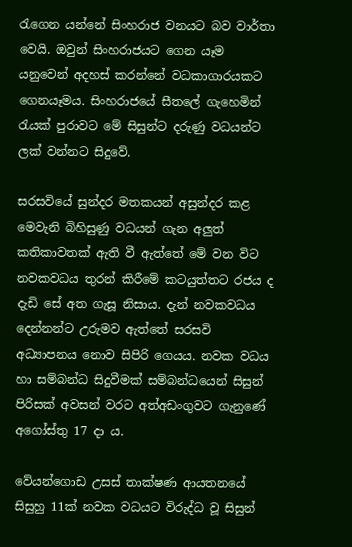රැගෙන යන්නේ සිංහරාජ වනයට බව වාර්තා වෙයි. ඔවුන් සිංහරාජයට ගෙන යෑම යනුවෙන් අදහස් කරන්නේ වධකාගාරයකට ගෙනයෑමය. සිංහරාජයේ සීතලේ ගැහෙමින් රැයක් පුරාවට මේ සිසුන්ට දරුණු වධයන්ට ලක් වන්නට සිදුවේ.

සරසවියේ සුන්දර මතකයන් අසුන්දර කළ මෙවැනි බිහිසුණු වධයන් ගැන අලුත් කතිකාවතක් ඇති වී ඇත්තේ මේ වන විට නවකවධය තුරන් කිරීමේ කටයුත්තට රජය ද දැඩි සේ අත ගැසූ නිසාය. දැන් නවකවධය දෙන්නන්ට උරුමව ඇත්තේ සරසවි අධ්‍යාපනය නොව සිපිරි ගෙයය. නවක වධය හා සම්බන්ධ සිදුවීමක් සම්බන්ධයෙන් සිසුන් පිරිසක් අවසන් වරට අත්අඩංගුවට ගැනුණේ අගෝස්තු 17 දා ය.

වේයන්ගොඩ උසස් තාක්ෂණ ආයතනයේ සිසුහු 11ක් නවක වධයට විරුද්ධ වූ සිසුන්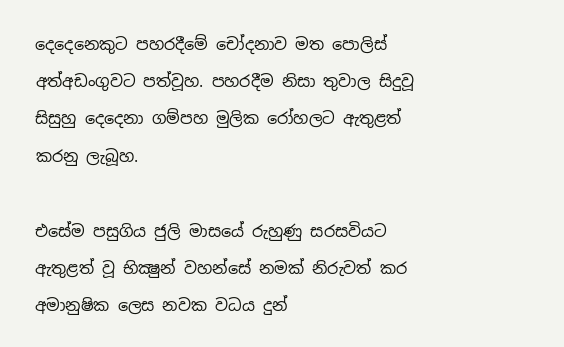දෙදෙනෙකුට පහරදීමේ චෝදනාව මත පොලිස් අත්අඩංගුවට පත්වූහ. පහරදීම නිසා තුවාල සිදුවූ සිසුහු දෙදෙනා ගම්පහ මුලික රෝහලට ඇතුළත් කරනු ලැබූහ.

එසේම පසුගිය ජුලි මාසයේ රුහුණු සරසවියට ඇතුළත් වූ භික්‍ෂුන් වහන්සේ නමක් නිරුවත් කර අමානුෂික ලෙස නවක වධය දුන්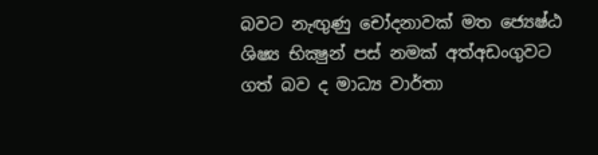බවට නැඟුණු චෝදනාවක් මත ජ්‍යෙෂ්ඨ ශිෂ්‍ය භික්‍ෂුන් පස් නමක් අත්අඩංගුවට ගත් බව ද මාධ්‍ය වාර්තා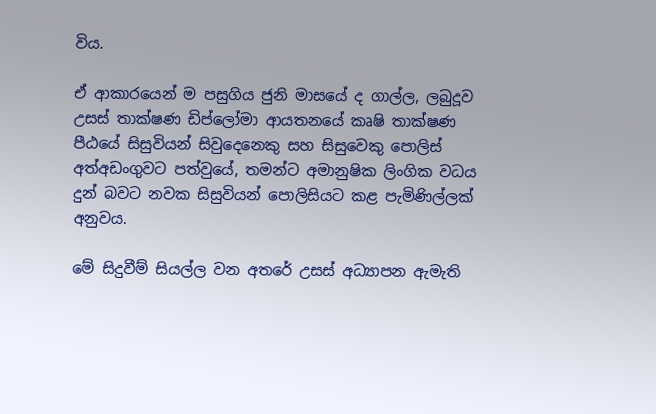විය.

ඒ ආකාරයෙන් ම පසුගිය ජුනි මාසයේ ද ගාල්ල, ලබුදූව උසස් තාක්ෂණ ඩිප්ලෝමා ආයතනයේ කෘෂි තාක්ෂණ පීඨයේ සිසුවියන් සිවුදෙනෙකු සහ සිසුවෙකු පොලිස් අත්අඩංගුවට පත්වුයේ, තමන්ට අමානුෂික ලිංගික වධය දුන් බවට නවක සිසුවියන් පොලිසියට කළ පැමිණිල්ලක් අනුවය.

මේ සිදුවීම් සියල්ල වන අතරේ උසස් අධ්‍යාපන ඇමැති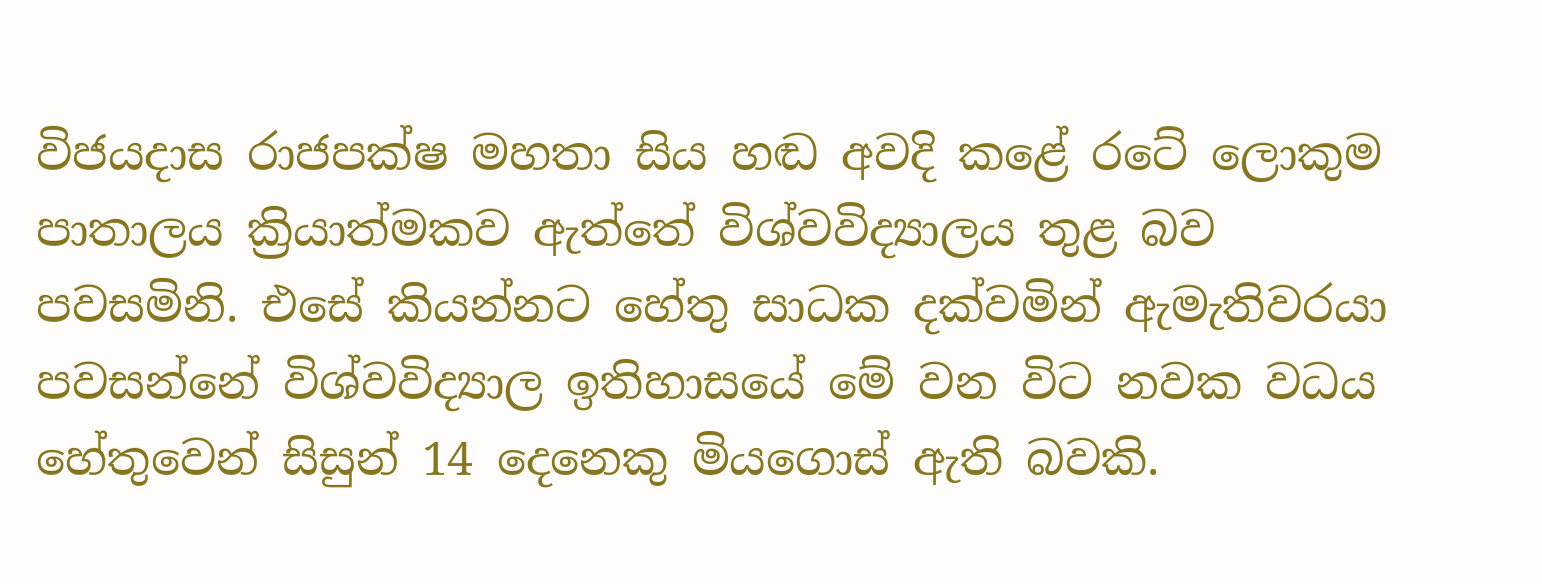විජයදාස රාජපක්ෂ මහතා සිය හඬ අවදි කළේ රටේ ලොකුම පාතාලය ක්‍රියාත්මකව ඇත්තේ විශ්වවිද්‍යාලය තුළ බව පවසමිනි. එසේ කියන්නට හේතු සාධක දක්වමින් ඇමැතිවරයා පවසන්නේ විශ්වවිද්‍යාල ඉතිහාසයේ මේ වන විට නවක වධය හේතුවෙන් සිසුන් 14 දෙනෙකු මියගොස් ඇති බවකි.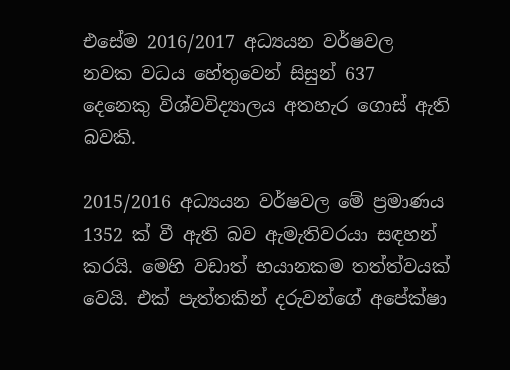එසේම 2016/2017 අධ්‍යයන වර්ෂවල නවක වධය හේතුවෙන් සිසුන් 637 දෙනෙකු විශ්වවිද්‍යාලය අතහැර ගොස් ඇති බවකි.

2015/2016 අධ්‍යයන වර්ෂවල මේ ප්‍රමාණය 1352 ක් වී ඇති බව ඇමැතිවරයා සඳහන් කරයි. මෙහි වඩාත් භයානකම තත්ත්වයක් වෙයි. එක් පැත්තකින් දරුවන්ගේ අපේක්ෂා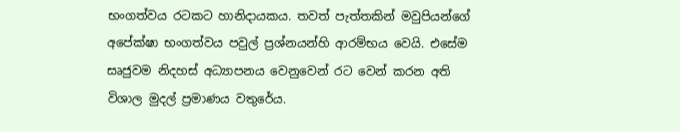භංගත්වය රටකට හානිදායකය. තවත් පැත්තකින් මවුපියන්ගේ අපේක්ෂා භංගත්වය පවුල් ප්‍රශ්නයන්හි ආරම්භය වෙයි. එසේම සෘජුවම නිදහස් අධ්‍යාපනය වෙනුවෙන් රට වෙන් කරන අති විශාල මුදල් ප්‍රමාණය වතුරේය.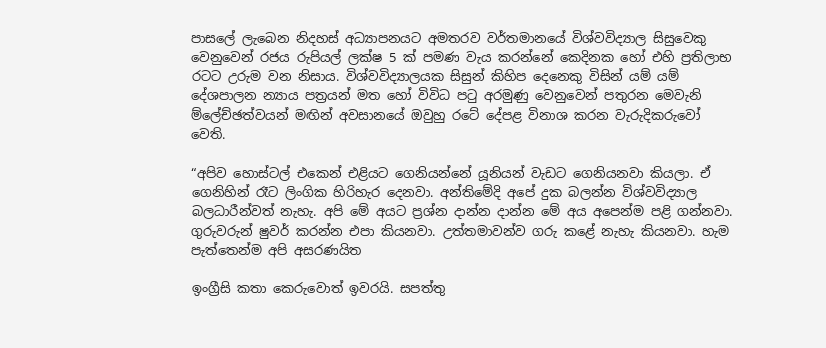පාසලේ ලැබෙන නිදහස් අධ්‍යාපනයට අමතරව වර්තමානයේ විශ්වවිද්‍යාල සිසුවෙකු වෙනුවෙන් රජය රුපියල් ලක්ෂ 5 ක් පමණ වැය කරන්නේ කෙදිනක හෝ එහි ප්‍රතිලාභ රටට උරුම වන නිසාය. විශ්වවිද්‍යාලයක සිසුන් කිහිප දෙනෙකු විසින් යම් යම් දේශපාලන න්‍යාය පත්‍රයන් මත හෝ විවිධ පටු අරමුණු වෙනුවෙන් පතුරන මෙවැනි ම්ලේච්ඡත්වයන් මඟින් අවසානයේ ඔවුහු රටේ දේපළ විනාශ කරන වැරුදිකරුවෝ වෙති.

“අපිව හොස්ටල් එකෙන් එළියට ගෙනියන්නේ යූනියන් වැඩට ගෙනියනවා කියලා. ඒ ගෙනිහින් රෑට ලිංගික හිරිහැර දෙනවා. අන්තිමේදි අපේ දුක බලන්න විශ්වවිද්‍යාල බලධාරීන්වත් නැහැ. අපි මේ අයට ප්‍රශ්න දාන්න දාන්න මේ අය අපෙන්ම පළි ගන්නවා. ගුරුවරුන් ෂුවර් කරන්න එපා කියනවා. උත්තමාවන්ව ගරු කළේ නැහැ කියනවා. හැම පැත්තෙන්ම අපි අසරණයිත

ඉංග්‍රීසි කතා කෙරුවොත් ඉවරයි. සපත්තු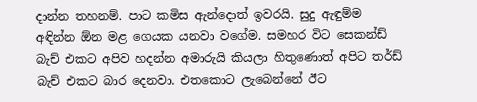දාන්න තහනම්. පාට කමිස ඇන්දොත් ඉවරයි. සුදු ඇඳුම්ම අඳින්න ඕන මළ ගෙයක යනවා වගේම. සමහර විට සෙකන්ඩ් බැච් එකට අපිව හදන්න අමාරුයි කියලා හිතුණොත් අපිට තර්ඩ් බැච් එකට බාර දෙනවා. එතකොට ලැබෙන්නේ ඊට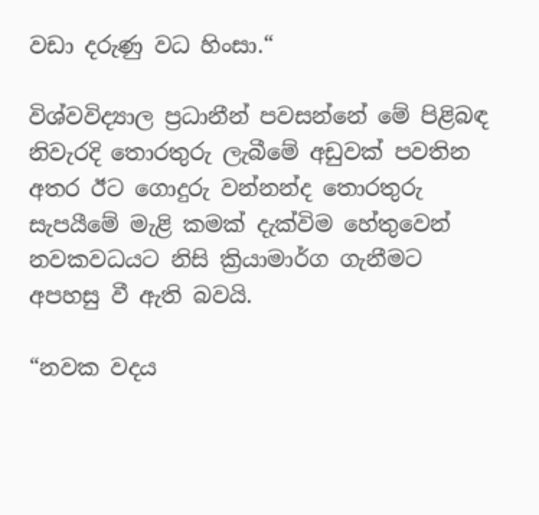වඩා දරුණු වධ හිංසා.“

විශ්වවිද්‍යාල ප්‍රධානීන් පවසන්නේ මේ පිළිබඳ නිවැරදි තොරතුරු ලැබීමේ අඩුවක් පවතින අතර ඊට ගොදුරු වන්නන්ද තොරතුරු සැපයීමේ මැළි කමක් දැක්විම හේතුවෙන් නවකවධයට නිසි ක්‍රියාමාර්ග ගැනීමට අපහසු වී ඇති බවයි.

“නවක වදය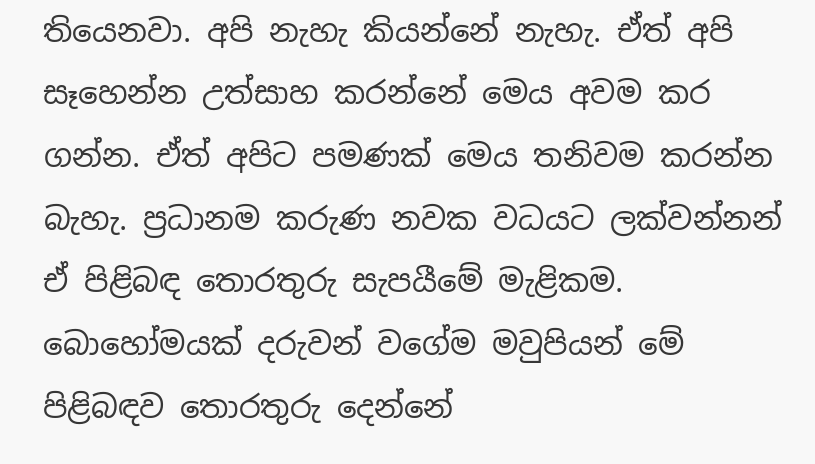තියෙනවා. අපි නැහැ කියන්නේ නැහැ. ඒත් අපි සෑහෙන්න උත්සාහ කරන්නේ මෙය අවම කර ගන්න. ඒත් අපිට පමණක් මෙය තනිවම කරන්න බැහැ. ප්‍රධානම කරුණ නවක වධයට ලක්වන්නන් ඒ පිළිබඳ තොරතුරු සැපයීමේ මැළිකම. බොහෝමයක් දරුවන් වගේම මවුපියන් මේ පිළිබඳව තොරතුරු දෙන්නේ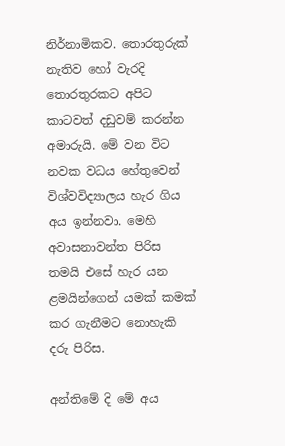නිර්නාමිකව. තොරතුරුක් නැතිව හෝ වැරදි තොරතුරකට අපිට කාටවත් දඩුවම් කරන්න අමාරුයි. මේ වන විට නවක වධය හේතුවෙන් විශ්වවිද්‍යාලය හැර ගිය අය ඉන්නවා. මෙහි අවාසනාවන්ත පිරිස තමයි එසේ හැර යන ළමයින්ගෙන් යමක් කමක් කර ගැනීමට නොහැකි දරු පිරිස.

අන්තිමේ දි මේ අය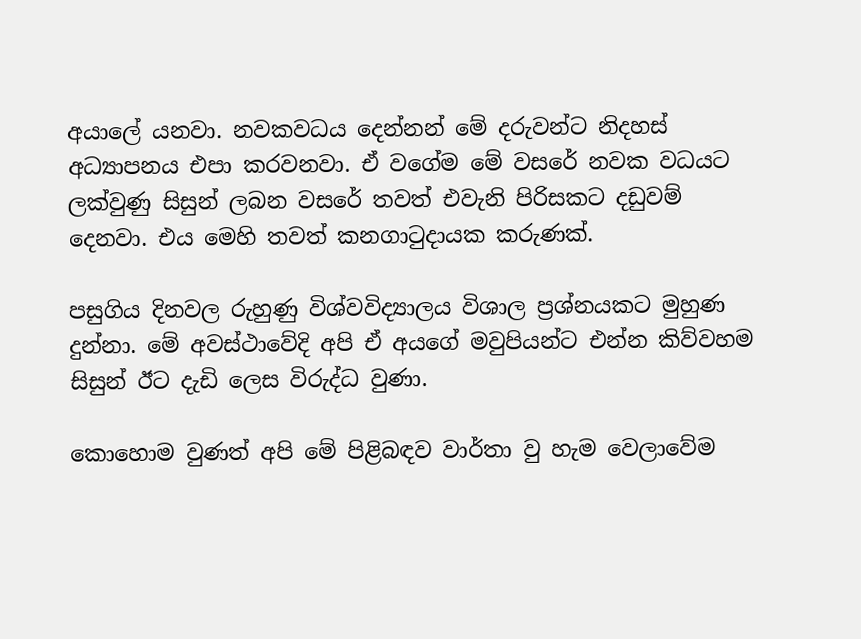අයාලේ යනවා. නවකවධය දෙන්නන් මේ දරුවන්ට නිදහස් අධ්‍යාපනය එපා කරවනවා. ඒ වගේම මේ වසරේ නවක වධයට ලක්වුණු සිසුන් ලබන වසරේ තවත් එවැනි පිරිසකට දඩුවම් දෙනවා. එය මෙහි තවත් කනගාටුදායක කරුණක්.

පසුගිය දිනවල රුහුණු විශ්වවිද්‍යාලය විශාල ප්‍රශ්නයකට මුහුණ දුන්නා. මේ අවස්ථාවේදි අපි ඒ අයගේ මවුපියන්ට එන්න කිව්වහම සිසුන් ඊට දැඩි ලෙස විරුද්ධ වුණා.

කොහොම වුණත් අපි මේ පිළිබඳව වාර්තා වු හැම වෙලාවේම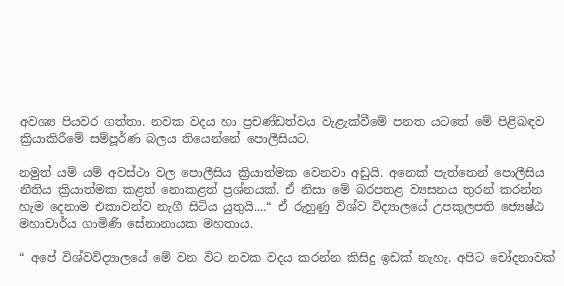අවශ්‍ය පියවර ගත්තා. නවක වදය හා ප්‍රචණ්ඩත්වය වැළැක්වීමේ පනත යටතේ මේ පිළිබඳව ක්‍රියාකිරීමේ සම්පූර්ණ බලය තියෙන්නේ පොලීසියට.

නමුත් යම් යම් අවස්ථා වල පොලීසිය ක්‍රියාත්මක වෙනවා අඩුයි. අනෙක් පැත්තෙන් පොලීසිය නීතිය ක්‍රියාත්මක කළත් නොකළත් ප්‍රශ්නයක්. ඒ නිසා මේ බරපතළ ව්‍යසනය තුරන් කරන්න හැම දෙනාම එකාවන්ව නැගී සිටිය යුතුයි....“ ඒ රුහුණු විශ්ව විද්‍යාලයේ උපකුලපති ජ්‍යෙෂ්ඨ මහාචාර්ය ගාමිණි සේනානායක මහතාය.

“ අපේ විශ්වවිද්‍යාලයේ මේ වන විට නවක වදය කරන්න කිසිදු ඉඩක් නැහැ. අපිට චෝදනාවක්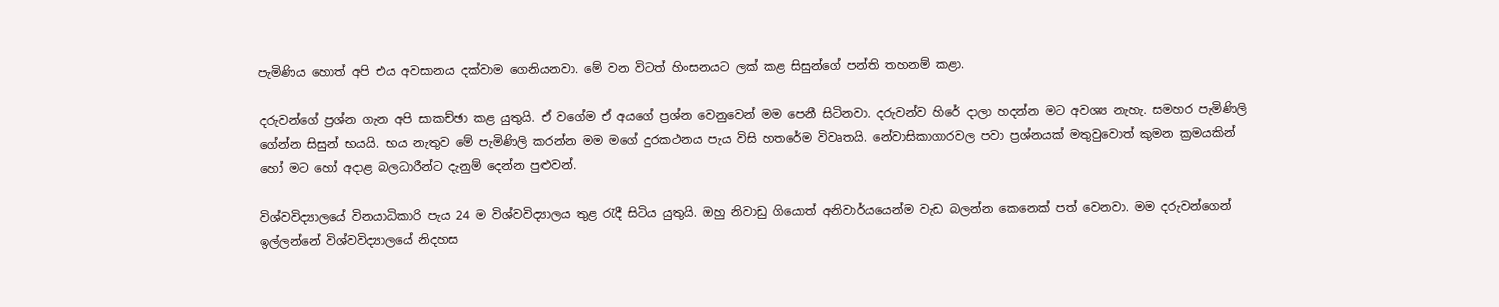පැමිණිය හොත් අපි එය අවසානය දක්වාම ගෙනියනවා. මේ වන විටත් හිංසනයට ලක් කළ සිසුන්ගේ පන්ති තහනම් කළා.

දරුවන්ගේ ප්‍රශ්න ගැන අපි සාකච්ඡා කළ යුතුයි. ඒ වගේම ඒ අයගේ ප්‍රශ්න වෙනුවෙන් මම පෙනී සිටිනවා. දරුවන්ව හිරේ දාලා හදන්න මට අවශ්‍ය නැහැ. සමහර පැමිණිලි ගේන්න සිසුන් භයයි. භය නැතුව මේ පැමිණිලි කරන්න මම මගේ දුරකථනය පැය විසි හතරේම විවෘතයි. නේවාසිකාගාරවල පවා ප්‍රශ්නයක් මතුවුවොත් කුමන ක්‍රමයකින් හෝ මට හෝ අදාළ බලධාරීන්ට දැනුම් දෙන්න පුළුවන්.

විශ්වවිද්‍යාලයේ විනයාධිකාරි පැය 24 ම විශ්වවිද්‍යාලය තුළ රැදී සිටිය යුතුයි. ඔහු නිවාඩු ගියොත් අනිවාර්යයෙන්ම වැඩ බලන්න කෙනෙක් පත් වෙනවා. මම දරුවන්ගෙන් ඉල්ලන්නේ විශ්වවිද්‍යාලයේ නිදහස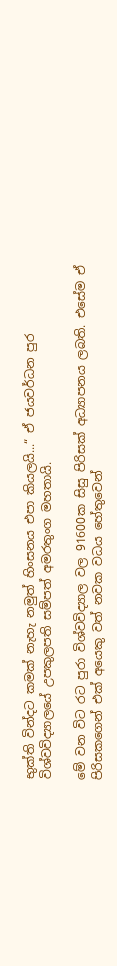භුක්ති වින්දට කමක් නැහැ නමුත් හිංසනය එපා කියලයි...“ ඒ ජයවර්ධන පුර විශ්වවිද්‍යාලයේ උපකුලපති සම්පත් අමරතුංග මහතායි.

මේ වන විට රට පුරා විශ්වවිද්‍යාල වල 91600ක සිසු පිරිසක් අධ්‍යාපනය ලබති. එසේම ඒ පිරිසකගෙන් එක් අයෙකු වත් නවක වධය හේතුවෙන්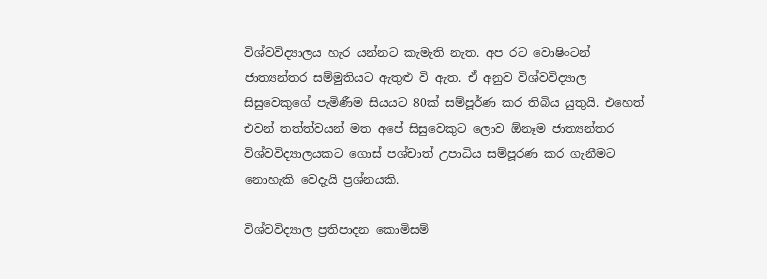විශ්වවිද්‍යාලය හැර යන්නට කැමැති නැත. අප රට වොෂිංටන් ජාත්‍යන්තර සම්මුතියට ඇතුළු වි ඇත. ඒ අනුව විශ්වවිද්‍යාල සිසුවෙකුගේ පැමිණීම සියයට 80ක් සම්පූර්ණ කර තිබිය යුතුයි. එහෙත් එවන් තත්ත්වයන් මත අපේ සිසුවෙකුට ලොව ඕනෑම ජාත්‍යන්තර විශ්වවිද්‍යාලයකට ගොස් පශ්චාත් උපාධිය සම්පූරණ කර ගැනීමට නොහැකි වෙදැයි ප්‍රශ්නයකි.

විශ්වවිද්‍යාල ප්‍රතිපාදන කොමිසම්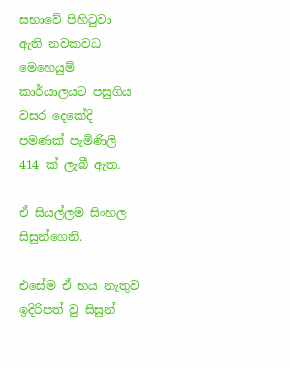සභාවේ පිහිටුවා ඇති නවකවධ මෙහෙයුම් කාර්යාලයට පසුගිය වසර දෙකේදි පමණක් පැමිණිලි 414 ක් ලැබී ඇත.

ඒ සියල්ලම සිංහල සිසුන්ගෙනි.

එසේම ඒ භය නැතුව ඉදිරිපත් වු සිසුන්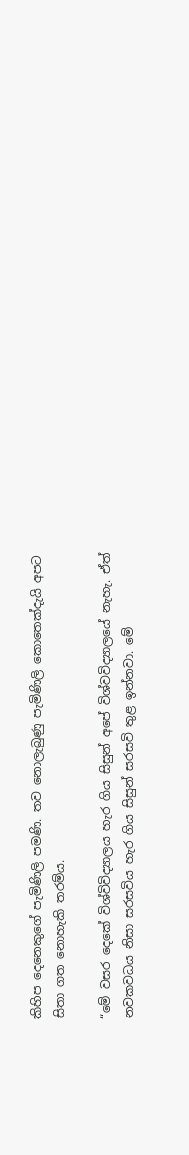කිහිප දෙනෙකුගේ පැමිණිලි පමණි. තව නොලැබුණු පැමිණිලි කොතෙක්දැයි අපට සිතා ගත නොහැකි තරම්ය.

“මේ වසර දෙකේ විශ්විවිද්‍යාලය හැර ගිය සිසුන් අපේ විශ්වවිද්‍යාලයේ නැහැ. ඒත් නවකවධය නිසා සරසවිය හැර ගිය සිසුන් සරසවි තුළ ඉන්නවා. මේ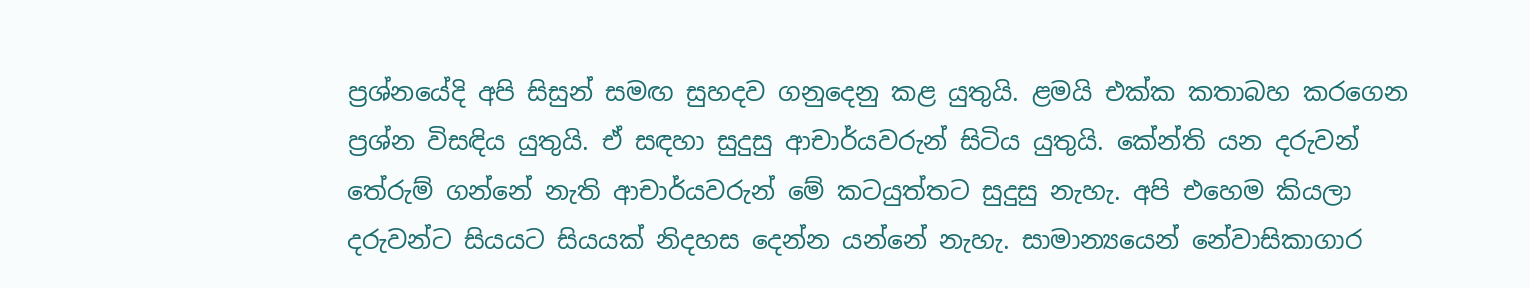ප්‍රශ්නයේදි අපි සිසුන් සමඟ සුහදව ගනුදෙනු කළ යුතුයි. ළමයි එක්ක කතාබහ කරගෙන ප්‍රශ්න විසඳිය යුතුයි. ඒ සඳහා සුදුසු ආචාර්යවරුන් සිටිය යුතුයි. කේන්ති යන දරුවන් තේරුම් ගන්නේ නැති ආචාර්යවරුන් මේ කටයුත්තට සුදුසු නැහැ. අපි එහෙම කියලා දරුවන්ට සියයට සියයක් නිදහස දෙන්න යන්නේ නැහැ. සාමාන්‍යයෙන් නේවාසිකාගාර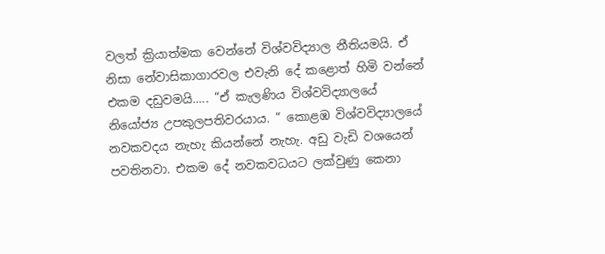වලත් ක්‍රියාත්මක වෙන්නේ‍ විශ්වවිද්‍යාල නීතියමයි. ඒ නිසා නේවාසිකාගාරවල එවැනි දේ කළොත් හිමි වන්නේ එකම දඩුවමයි..... “ඒ කැලණිය විශ්වවිද්‍යාලයේ නියෝජ්‍ය උපකුලපතිවරයාය. “ කොළඹ විශ්වවිද්‍යාලයේ නවකවදය නැහැ කියන්නේ නැහැ. අඩු වැඩි වශයෙන් පවතිනවා. එකම දේ නවකවධයට ලක්වුණු කෙනා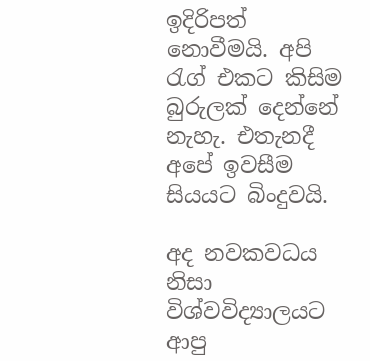ඉදිරිපත් නොවීමයි. අපි රැග් එකට කිසිම බුරුලක් දෙන්නේ නැහැ. එතැනදී අපේ ඉවසීම සියයට බිංදුවයි.

අද නවකවධය නිසා විශ්වවිද්‍යාලයට ආපු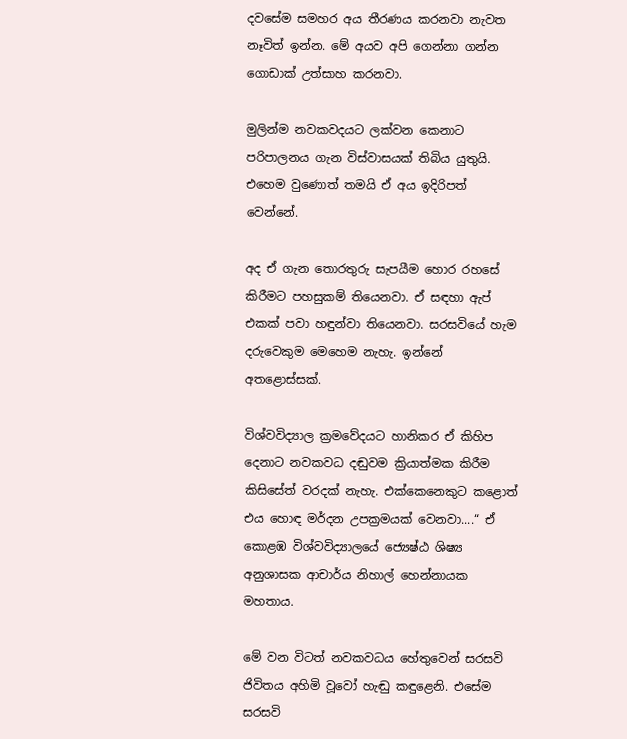දවසේම සමහර අය තීරණය කරනවා නැවත නෑවිත් ඉන්න. මේ අයව අපි ගෙන්නා ගන්න ගොඩාක් උත්සාහ කරනවා.

මුලින්ම නවකවදයට ලක්වන කෙනාට පරිපාලනය ගැන විස්වාසයක් තිබිය යුතුයි. එහෙම වුණොත් තමයි ඒ අය ඉදිරිපත් වෙන්නේ.

අද ඒ ගැන තොරතුරු සැපයීම හොර රහසේ කිරීමට පහසුකම් තියෙනවා. ඒ සඳහා ඇප් එකක් පවා හඳුන්වා තියෙනවා. සරසවියේ හැම දරුවෙකුම මෙහෙම නැහැ. ඉන්නේ අතළොස්සක්.

විශ්වවිද්‍යාල ක්‍රමවේදයට හානිකර ඒ කිහිප දෙනාට නවකවධ දඬුවම ක්‍රියාත්මක කිරීම කිසිසේත් වරදක් නැහැ. එක්කෙනෙකුට කළොත් එය හොඳ මර්දන උපක්‍රමයක් වෙනවා....“ ඒ කොළඹ විශ්වවිද්‍යාලයේ ජ්‍යෙෂ්ඨ ශිෂ්‍ය අනුශාසක ආචාර්ය නිහාල් හෙන්නායක මහතාය.

මේ වන විටත් නවකවධය හේතුවෙන් සරසවි ජිවිතය අහිමි වූවෝ හැඬු කඳුළෙනි. එසේම සරසවි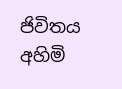ජිවිතය අහිමි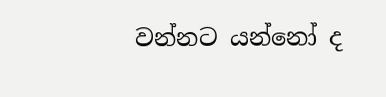වන්නට යන්නෝ ද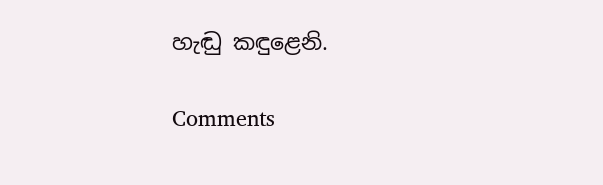හැඬු කඳුළෙනි.

Comments